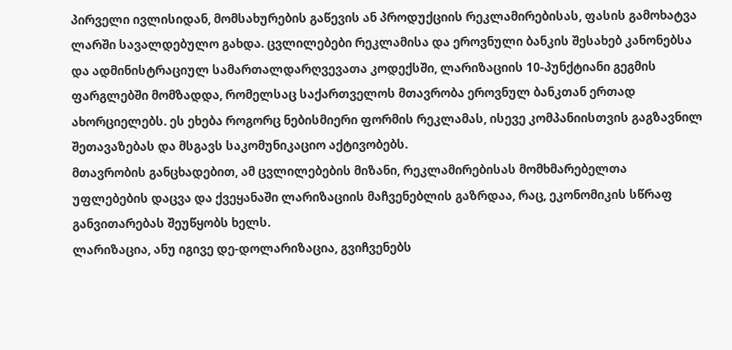პირველი ივლისიდან, მომსახურების გაწევის ან პროდუქციის რეკლამირებისას, ფასის გამოხატვა ლარში სავალდებულო გახდა. ცვლილებები რეკლამისა და ეროვნული ბანკის შესახებ კანონებსა და ადმინისტრაციულ სამართალდარღვევათა კოდექსში, ლარიზაციის 10-პუნქტიანი გეგმის ფარგლებში მომზადდა, რომელსაც საქართველოს მთავრობა ეროვნულ ბანკთან ერთად ახორციელებს. ეს ეხება როგორც ნებისმიერი ფორმის რეკლამას, ისევე კომპანიისთვის გაგზავნილ შეთავაზებას და მსგავს საკომუნიკაციო აქტივობებს.
მთავრობის განცხადებით, ამ ცვლილებების მიზანი, რეკლამირებისას მომხმარებელთა უფლებების დაცვა და ქვეყანაში ლარიზაციის მაჩვენებლის გაზრდაა, რაც, ეკონომიკის სწრაფ განვითარებას შეუწყობს ხელს.
ლარიზაცია, ანუ იგივე დე-დოლარიზაცია, გვიჩვენებს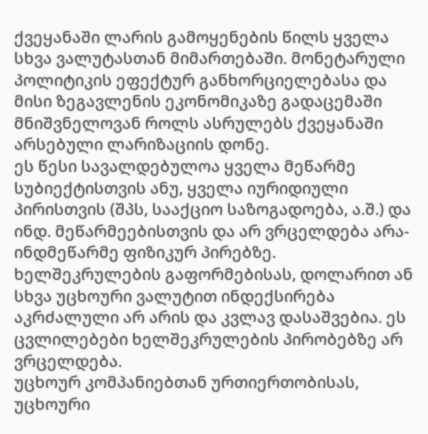ქვეყანაში ლარის გამოყენების წილს ყველა სხვა ვალუტასთან მიმართებაში. მონეტარული პოლიტიკის ეფექტურ განხორციელებასა და მისი ზეგავლენის ეკონომიკაზე გადაცემაში მნიშვნელოვან როლს ასრულებს ქვეყანაში არსებული ლარიზაციის დონე.
ეს წესი სავალდებულოა ყველა მეწარმე სუბიექტისთვის ანუ, ყველა იურიდიული პირისთვის (შპს, სააქციო საზოგადოება, ა.შ.) და ინდ. მეწარმეებისთვის და არ ვრცელდება არა-ინდმეწარმე ფიზიკურ პირებზე.
ხელშეკრულების გაფორმებისას, დოლარით ან სხვა უცხოური ვალუტით ინდექსირება აკრძალული არ არის და კვლავ დასაშვებია. ეს ცვლილებები ხელშეკრულების პირობებზე არ ვრცელდება.
უცხოურ კომპანიებთან ურთიერთობისას, უცხოური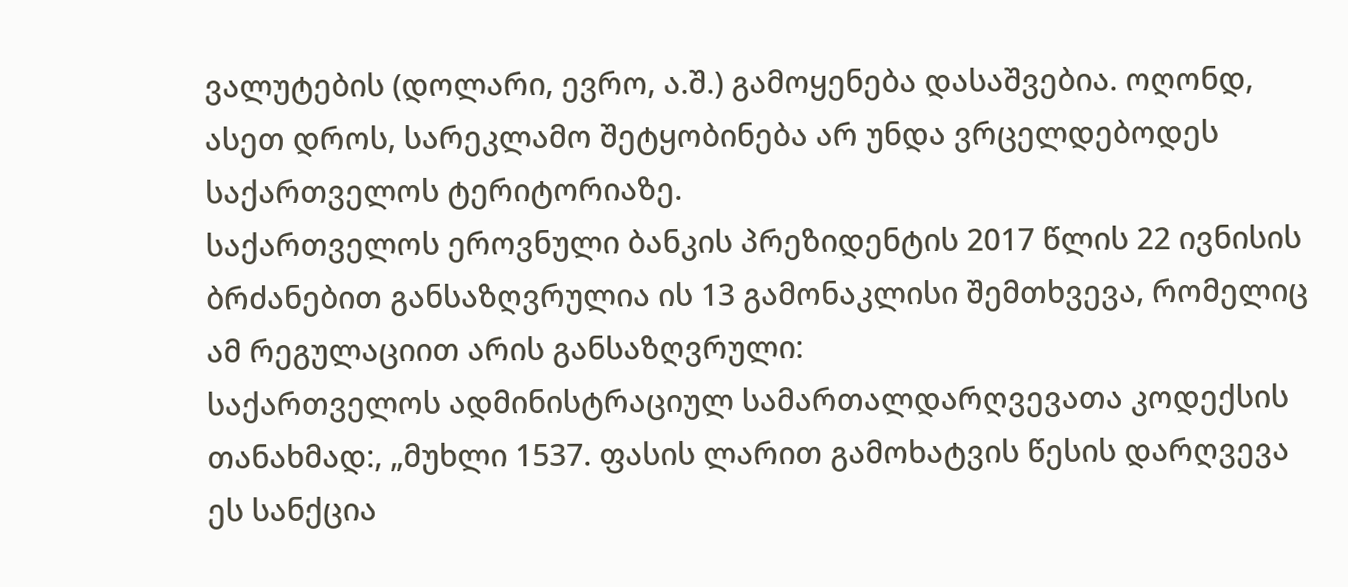ვალუტების (დოლარი, ევრო, ა.შ.) გამოყენება დასაშვებია. ოღონდ, ასეთ დროს, სარეკლამო შეტყობინება არ უნდა ვრცელდებოდეს საქართველოს ტერიტორიაზე.
საქართველოს ეროვნული ბანკის პრეზიდენტის 2017 წლის 22 ივნისის ბრძანებით განსაზღვრულია ის 13 გამონაკლისი შემთხვევა, რომელიც ამ რეგულაციით არის განსაზღვრული:
საქართველოს ადმინისტრაციულ სამართალდარღვევათა კოდექსის თანახმად:, „მუხლი 1537. ფასის ლარით გამოხატვის წესის დარღვევა
ეს სანქცია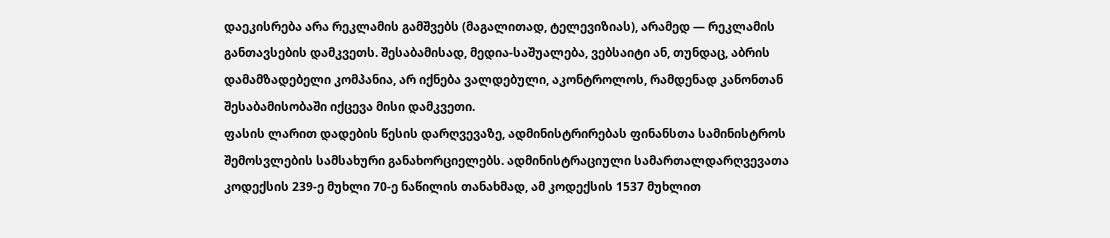დაეკისრება არა რეკლამის გამშვებს (მაგალითად, ტელევიზიას), არამედ — რეკლამის განთავსების დამკვეთს. შესაბამისად, მედია-საშუალება, ვებსაიტი ან, თუნდაც, აბრის დამამზადებელი კომპანია, არ იქნება ვალდებული, აკონტროლოს, რამდენად კანონთან შესაბამისობაში იქცევა მისი დამკვეთი.
ფასის ლარით დადების წესის დარღვევაზე, ადმინისტრირებას ფინანსთა სამინისტროს შემოსვლების სამსახური განახორციელებს. ადმინისტრაციული სამართალდარღვევათა კოდექსის 239-ე მუხლი 70-ე ნაწილის თანახმად, ამ კოდექსის 1537 მუხლით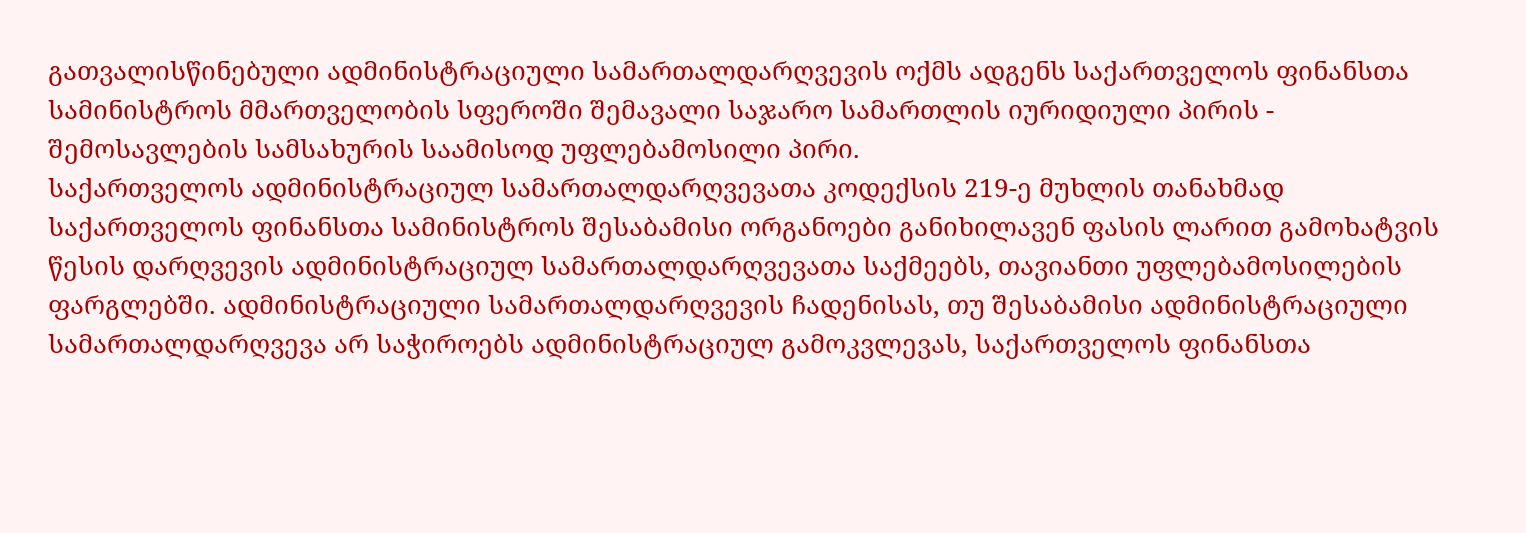გათვალისწინებული ადმინისტრაციული სამართალდარღვევის ოქმს ადგენს საქართველოს ფინანსთა სამინისტროს მმართველობის სფეროში შემავალი საჯარო სამართლის იურიდიული პირის - შემოსავლების სამსახურის საამისოდ უფლებამოსილი პირი.
საქართველოს ადმინისტრაციულ სამართალდარღვევათა კოდექსის 219-ე მუხლის თანახმად საქართველოს ფინანსთა სამინისტროს შესაბამისი ორგანოები განიხილავენ ფასის ლარით გამოხატვის წესის დარღვევის ადმინისტრაციულ სამართალდარღვევათა საქმეებს, თავიანთი უფლებამოსილების ფარგლებში. ადმინისტრაციული სამართალდარღვევის ჩადენისას, თუ შესაბამისი ადმინისტრაციული სამართალდარღვევა არ საჭიროებს ადმინისტრაციულ გამოკვლევას, საქართველოს ფინანსთა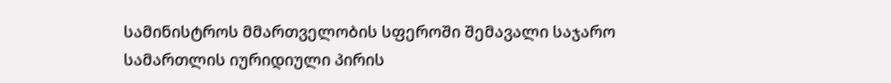სამინისტროს მმართველობის სფეროში შემავალი საჯარო სამართლის იურიდიული პირის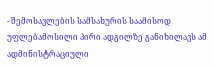- შემოსავლების სამსახურის საამისოდ უფლებამოსილი პირი ადგილზე განიხილავს ამ ადმინისტრაციული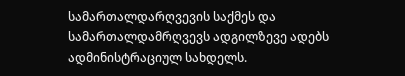სამართალდარღვევის საქმეს და სამართალდამრღვევს ადგილზევე ადებს ადმინისტრაციულ სახდელს.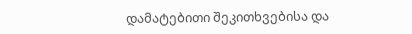დამატებითი შეკითხვებისა და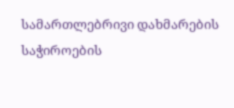სამართლებრივი დახმარების საჭიროების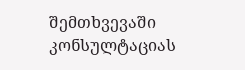შემთხვევაში კონსულტაციას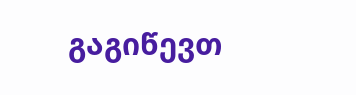გაგიწევთ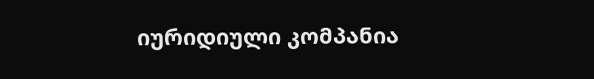იურიდიული კომპანია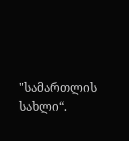"სამართლის სახლი“.